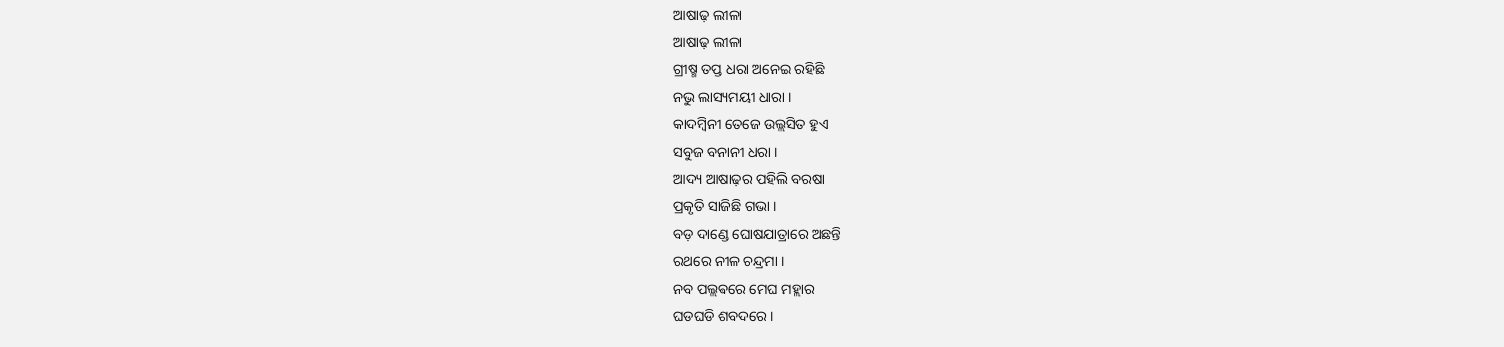ଆଷାଢ଼ ଲୀଳା
ଆଷାଢ଼ ଲୀଳା
ଗ୍ରୀଷ୍ମ ତପ୍ତ ଧରା ଅନେଇ ରହିଛି
ନଭୁ ଲାସ୍ୟମୟୀ ଧାରା ।
କାଦମ୍ବିନୀ ତେଜେ ଉଲ୍ଲସିତ ହୁଏ
ସବୁଜ ବନାନୀ ଧରା ।
ଆଦ୍ୟ ଆଷାଢ଼ର ପହିଲି ବରଷା
ପ୍ରକୃତି ସାଜିଛି ଗଭା ।
ବଡ଼ ଦାଣ୍ଡେ ଘୋଷଯାତ୍ରାରେ ଅଛନ୍ତି
ରଥରେ ନୀଳ ଚନ୍ଦ୍ରମା ।
ନବ ପଲ୍ଲଵରେ ମେଘ ମହ୍ଲାର
ଘଡଘଡି ଶବଦରେ ।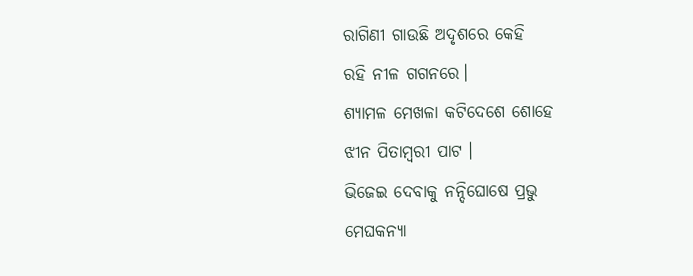ରାଗିଣୀ ଗାଉଛି ଅଦୃଶରେ କେହି
ରହି ନୀଳ ଗଗନରେ।
ଶ୍ୟାମଳ ମେଖଳା କଟିଦେଶେ ଶୋହେ
ଝୀନ ପିତାମ୍ବରୀ ପାଟ ।
ଭିଜେଇ ଦେବାକୁ ନନ୍ଦିଘୋଷେ ପ୍ରଭୁ
ମେଘକନ୍ୟା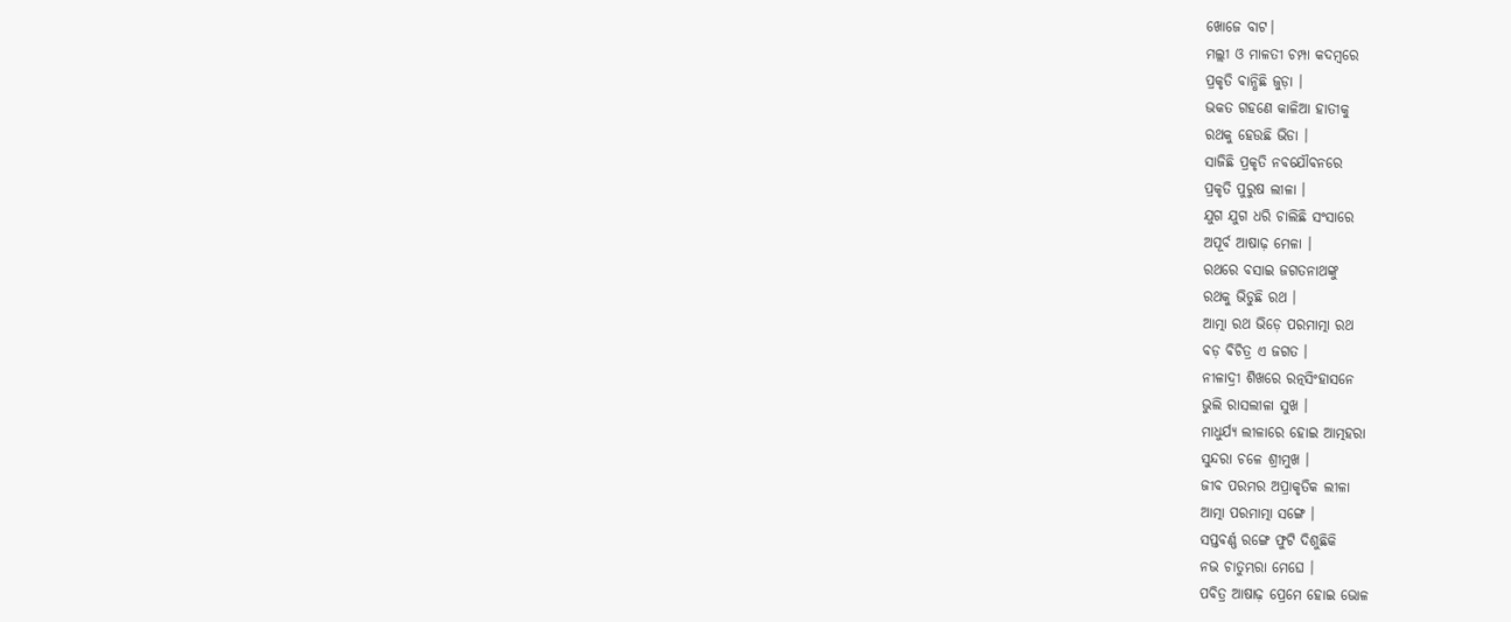ଖୋଜେ ବାଟ।
ମଲ୍ଲୀ ଓ ମାଳତୀ ଚମ୍ପା କଦମ୍ବରେ
ପ୍ରକୃତି ବାନ୍ଧିଛି ଜୁଡ଼ା ।
ଭକତ ଗହଣେ କାଳିଆ ହାତୀକୁ
ରଥକୁ ହେଉଛି ଭିଡା ।
ସାଜିଛି ପ୍ରକୃତି ନବଯୌବନରେ
ପ୍ରକୃତି ପୁରୁଷ ଲୀଳା ।
ଯୁଗ ଯୁଗ ଧରି ଚାଲିଛି ସଂସାରେ
ଅପୂର୍ବ ଆଷାଢ଼ ମେଳା ।
ରଥରେ ବସାଇ ଜଗତନାଥଙ୍କୁ
ରଥକୁ ଭିଡୁଛି ରଥ ।
ଆତ୍ମା ରଥ ଭିଡ଼େ ପରମାତ୍ମା ରଥ
ବଡ଼ ବିଚିତ୍ର ଏ ଜଗତ ।
ନୀଳାଦ୍ରୀ ଶିଖରେ ରତ୍ନସିଂହାସନେ
ଭୁଲି ରାସଲୀଳା ସୁଖ ।
ମାଧୁର୍ଯ୍ୟ ଲୀଳାରେ ହୋଇ ଆତ୍ମହରା
ସୁନ୍ଦରା ଚଳେ ଶ୍ରୀମୁଖ ।
ଜୀବ ପରମର ଅପ୍ରାକୃତିକ ଲୀଳା
ଆତ୍ମା ପରମାତ୍ମା ସଙ୍ଗେ ।
ସପ୍ତବର୍ଣ୍ଣ ରଙ୍ଗେ ଫୁଟି ଦିଶୁଛିକି
ନଭ ଚାତୁମ୍ଭରା ମେଘେ ।
ପବିତ୍ର ଆଷାଢ଼ ପ୍ରେମେ ହୋଇ ଭୋଳ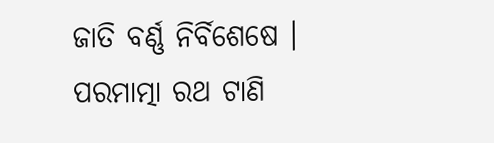ଜାତି ବର୍ଣ୍ଣ ନିର୍ବିଶେଷେ ।
ପରମାତ୍ମା ରଥ ଟାଣି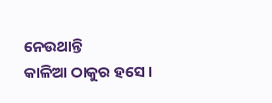ନେଉଥାନ୍ତି
କାଳିଆ ଠାକୁର ହସେ ।